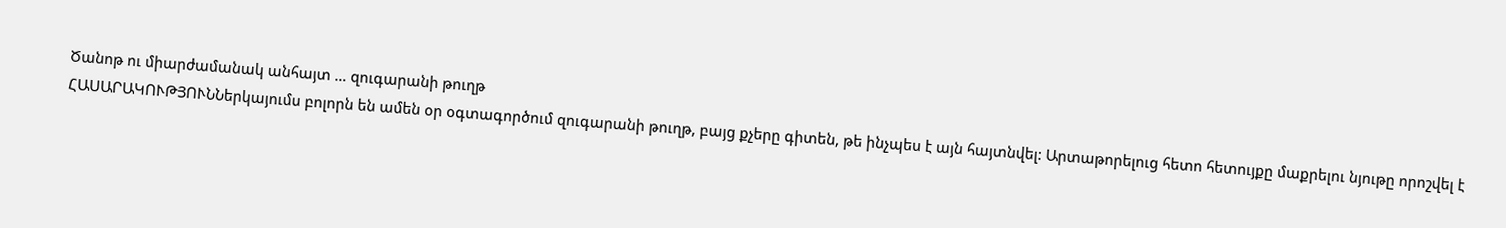Ծանոթ ու միարժամանակ անհայտ … զուգարանի թուղթ
ՀԱՍԱՐԱԿՈՒԹՅՈՒՆՆերկայումս բոլորն են ամեն օր օգտագործում զուգարանի թուղթ, բայց քչերը գիտեն, թե ինչպես է այն հայտնվել: Արտաթորելուց հետո հետույքը մաքրելու նյութը որոշվել է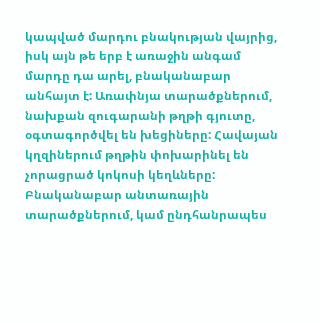կապված մարդու բնակության վայրից, իսկ այն թե երբ է առաջին անգամ մարդը դա արել, բնականաբար անհայտ է: Առափնյա տարածքներում, նախքան զուգարանի թղթի գյուտը, օգտագործվել են խեցիները: Հավայան կղզիներում թղթին փոխարինել են չորացրած կոկոսի կեղևները: Բնականաբար անտառային տարածքներում, կամ ընդհանրապես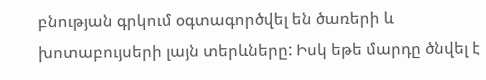բնության գրկում օգտագործվել են ծառերի և խոտաբույսերի լայն տերևները: Իսկ եթե մարդը ծնվել է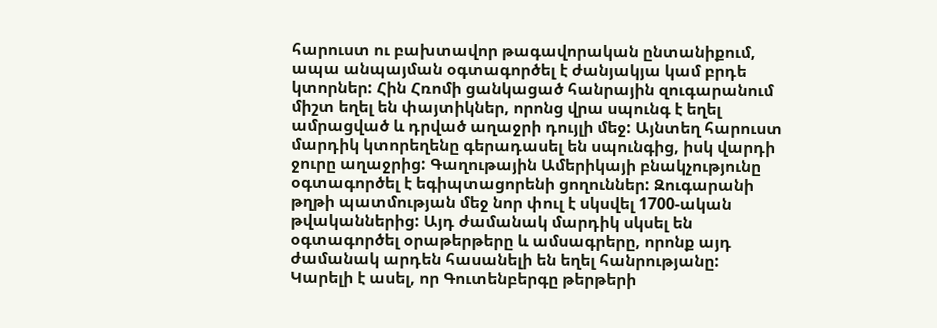հարուստ ու բախտավոր թագավորական ընտանիքում, ապա անպայման օգտագործել է ժանյակյա կամ բրդե կտորներ: Հին Հռոմի ցանկացած հանրային զուգարանում միշտ եղել են փայտիկներ, որոնց վրա սպունգ է եղել ամրացված և դրված աղաջրի դույլի մեջ: Այնտեղ հարուստ մարդիկ կտորեղենը գերադասել են սպունգից, իսկ վարդի ջուրը աղաջրից: Գաղութային Ամերիկայի բնակչությունը օգտագործել է եգիպտացորենի ցողուններ: Զուգարանի թղթի պատմության մեջ նոր փուլ է սկսվել 1700-ական թվականներից: Այդ ժամանակ մարդիկ սկսել են օգտագործել օրաթերթերը և ամսագրերը, որոնք այդ ժամանակ արդեն հասանելի են եղել հանրությանը: Կարելի է ասել, որ Գուտենբերգը թերթերի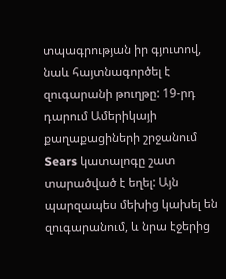տպագրության իր գյուտով, նաև հայտնագործել է զուգարանի թուղթը: 19-րդ դարում Ամերիկայի քաղաքացիների շրջանում Sears կատալոգը շատ տարածված է եղել: Այն պարզապես մեխից կախել են զուգարանում, և նրա էջերից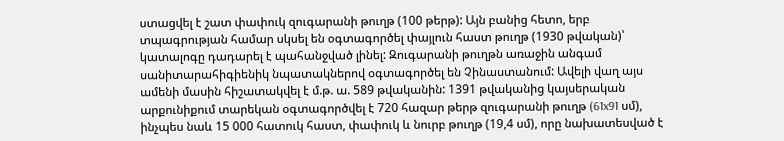ստացվել է շատ փափուկ զուգարանի թուղթ (100 թերթ): Այն բանից հետո, երբ տպագրության համար սկսել են օգտագործել փայլուն հաստ թուղթ (1930 թվական)՝ կատալոգը դադարել է պահանջված լինել: Զուգարանի թուղթն առաջին անգամ սանիտարահիգիենիկ նպատակներով օգտագործել են Չինաստանում: Ավելի վաղ այս ամենի մասին հիշատակվել է մ.թ. ա. 589 թվականին: 1391 թվականից կայսերական արքունիքում տարեկան օգտագործվել է 720 հազար թերթ զուգարանի թուղթ (61x91 սմ), ինչպես նաև 15 000 հատուկ հաստ, փափուկ և նուրբ թուղթ (19,4 սմ), որը նախատեսված է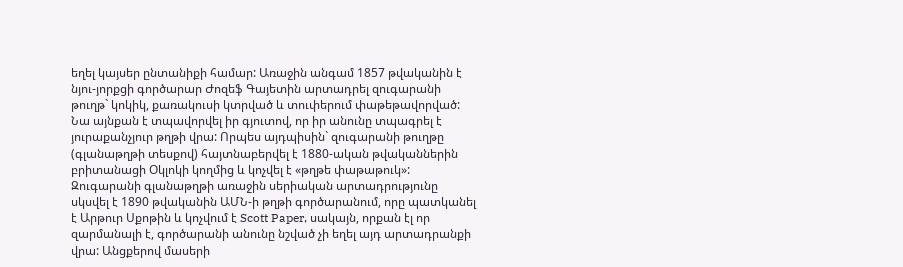եղել կայսեր ընտանիքի համար: Առաջին անգամ 1857 թվականին է նյու-յորքցի գործարար Ժոզեֆ Գայետին արտադրել զուգարանի թուղթ` կոկիկ, քառակուսի կտրված և տուփերում փաթեթավորված: Նա այնքան է տպավորվել իր գյուտով, որ իր անունը տպագրել է յուրաքանչյուր թղթի վրա: Որպես այդպիսին` զուգարանի թուղթը (գլանաթղթի տեսքով) հայտնաբերվել է 1880-ական թվականներին բրիտանացի Օկլոկի կողմից և կոչվել է «թղթե փաթաթուկ»: Զուգարանի գլանաթղթի առաջին սերիական արտադրությունը սկսվել է 1890 թվականին ԱՄՆ-ի թղթի գործարանում, որը պատկանել է Արթուր Սքոթին և կոչվում է Scott Paper, սակայն, որքան էլ որ զարմանալի է, գործարանի անունը նշված չի եղել այդ արտադրանքի վրա: Անցքերով մասերի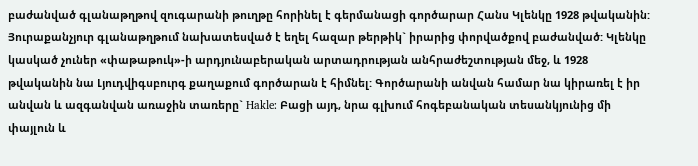բաժանված գլանաթղթով զուգարանի թուղթը հորինել է գերմանացի գործարար Հանս Կլենկը 1928 թվականին: Յուրաքանչյուր գլանաթղթում նախատեսված է եղել հազար թերթիկ` իրարից փորվածքով բաժանված: Կլենկը կասկած չուներ «փաթաթուկ»-ի արդյունաբերական արտադրության անհրաժեշտության մեջ, և 1928 թվականին նա Լյուդվիգսբուրգ քաղաքում գործարան է հիմնել: Գործարանի անվան համար նա կիրառել է իր անվան և ազգանվան առաջին տառերը` Hakle: Բացի այդ, նրա գլխում հոգեբանական տեսանկյունից մի փայլուն և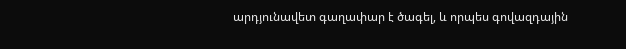արդյունավետ գաղափար է ծագել, և որպես գովազդային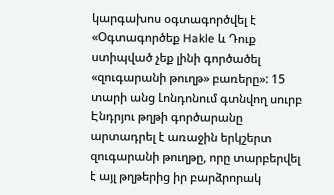կարգախոս օգտագործվել է «Օգտագործեք Hakle և Դուք ստիպված չեք լինի գործածել «զուգարանի թուղթ» բառերը»: 15 տարի անց Լոնդոնում գտնվող սուրբ Էնդրյու թղթի գործարանը արտադրել է առաջին երկշերտ զուգարանի թուղթը, որը տարբերվել է այլ թղթերից իր բարձրորակ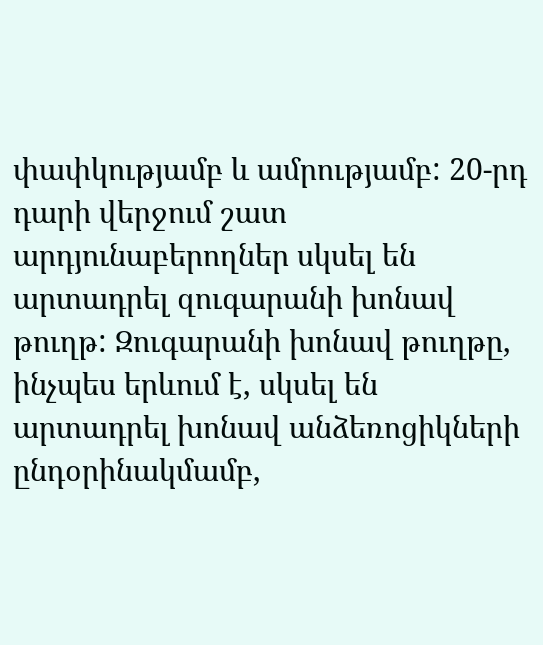փափկությամբ և ամրությամբ: 20-րդ դարի վերջում շատ արդյունաբերողներ սկսել են արտադրել զուգարանի խոնավ թուղթ: Զուգարանի խոնավ թուղթը, ինչպես երևում է, սկսել են արտադրել խոնավ անձեռոցիկների ընդօրինակմամբ,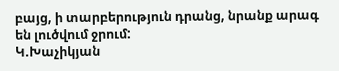բայց, ի տարբերություն դրանց, նրանք արագ են լուծվում ջրում:
Կ.Խաչիկյան